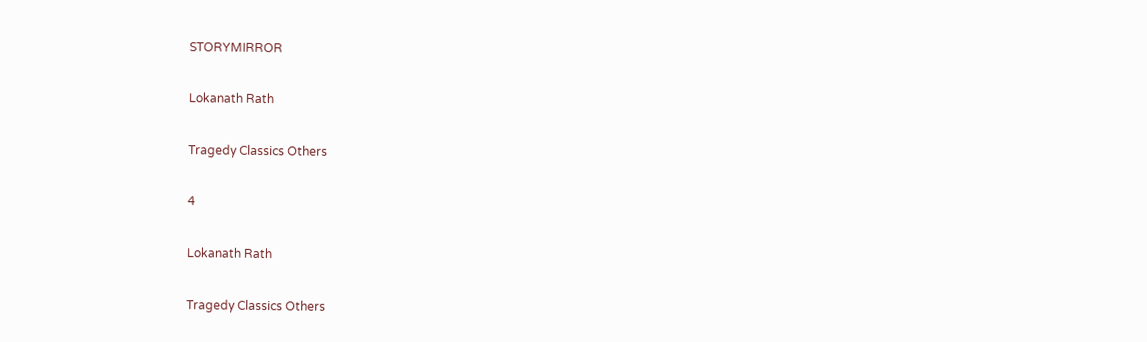STORYMIRROR

Lokanath Rath

Tragedy Classics Others

4

Lokanath Rath

Tragedy Classics Others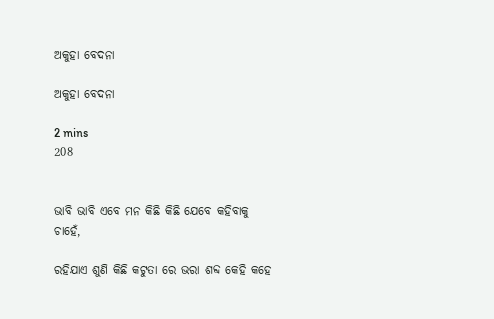ଅକୁହା ବେଦନା

ଅକୁହା ବେଦନା

2 mins
208


ଭାବି ଭାବି ଏବେ ମନ କିଛି କିଛି ଯେବେ କହିବାକୁ ଚାହେଁ,

ରହିଯାଏ ଶୁଣି କିଛି କଟୁତା ରେ ଭରା ଶବ୍ଦ କେହି କହେ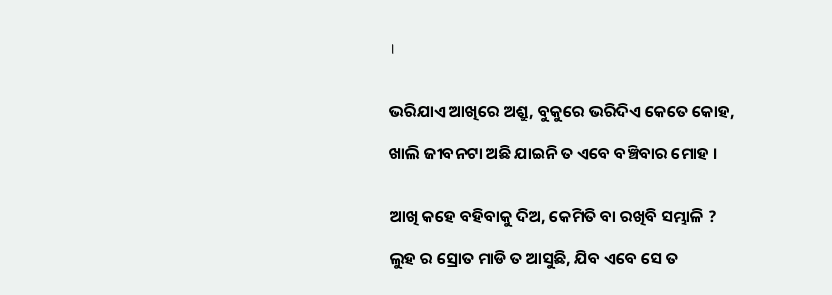।


ଭରିଯାଏ ଆଖିରେ ଅଶ୍ରୁ, ବୁକୁରେ ଭରିଦିଏ କେତେ କୋହ,

ଖାଲି ଜୀବନଟା ଅଛି ଯାଇନି ତ ଏବେ ବଞ୍ଚିବାର ମୋହ ।


ଆଖି କହେ ବହିବାକୁ ଦିଅ, କେମିତି ବା ରଖିବି ସମ୍ଭାଳି ?

ଲୁହ ର ସ୍ରୋତ ମାଡି ତ ଆସୁଛି, ଯିବ ଏବେ ସେ ତ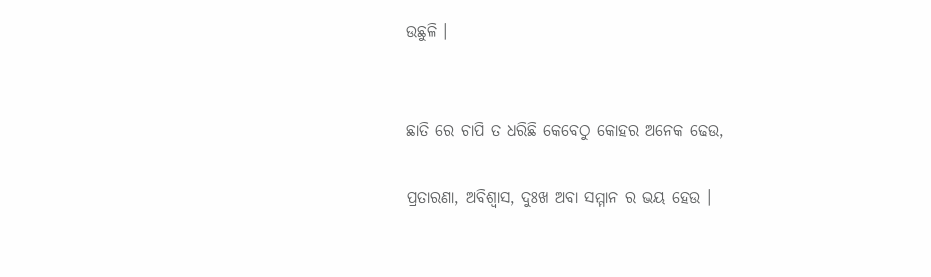ଉଛୁଳି ।


ଛାତି ରେ ଚାପି ତ ଧରିଛି କେବେଠୁ କୋହର ଅନେକ ଢେଉ,

ପ୍ରତାରଣା, ଅବିଶ୍ୱାସ, ଦୁଃଖ ଅବା ସମ୍ମାନ ର ଭୟ ହେଉ ।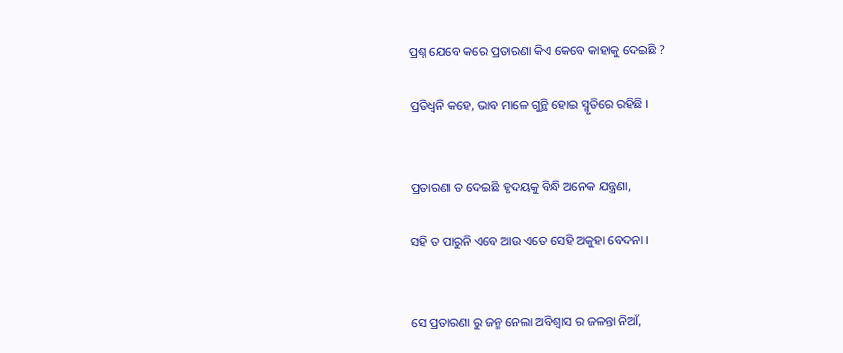ପ୍ରଶ୍ନ ଯେବେ କରେ ପ୍ରତାରଣା କିଏ କେବେ କାହାକୁ ଦେଇଛି ?

ପ୍ରତିଧ୍ୱନି କହେ, ଭାବ ମାଳେ ଗୁନ୍ଥି ହୋଇ ସ୍ମୃତିରେ ରହିଛି ।


ପ୍ରତାରଣା ତ ଦେଇଛି ହୃଦୟକୁ ବିନ୍ଧି ଅନେକ ଯନ୍ତ୍ରଣା,

ସହି ତ ପାରୁନି ଏବେ ଆଉ ଏତେ ସେହି ଅକୁହା ବେଦନା ।


ସେ ପ୍ରତାରଣା ରୁ ଜନ୍ମ ନେଲା ଅବିଶ୍ୱାସ ର ଜଳନ୍ତା ନିଆଁ,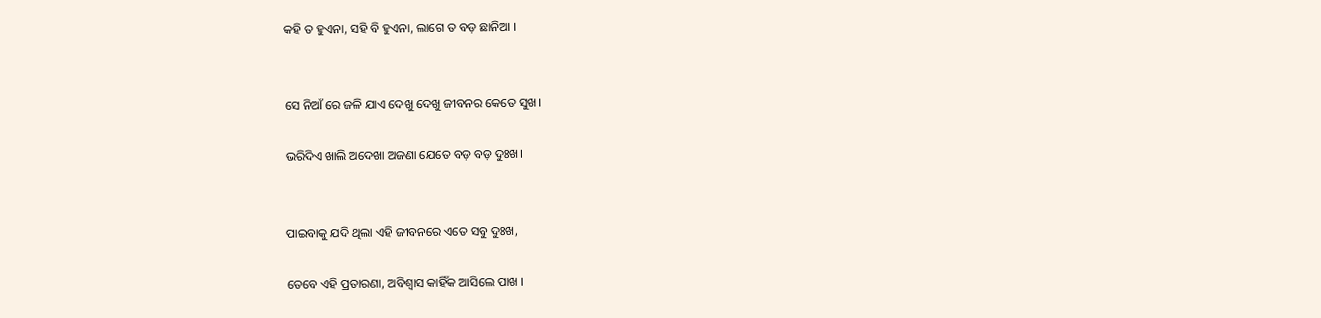କହି ତ ହୁଏନା, ସହି ବି ହୁଏନା, ଲାଗେ ତ ବଡ଼ ଛାନିଆ ।


ସେ ନିଆଁ ରେ ଜଳି ଯାଏ ଦେଖୁ ଦେଖୁ ଜୀବନର କେତେ ସୁଖ।

ଭରିଦିଏ ଖାଲି ଅଦେଖା ଅଜଣା ଯେତେ ବଡ଼ ବଡ଼ ଦୁଃଖ।


ପାଇବାକୁ ଯଦି ଥିଲା ଏହି ଜୀବନରେ ଏତେ ସବୁ ଦୁଃଖ,

ତେବେ ଏହି ପ୍ରତାରଣା, ଅବିଶ୍ୱାସ କାହିଁକ ଆସିଲେ ପାଖ ।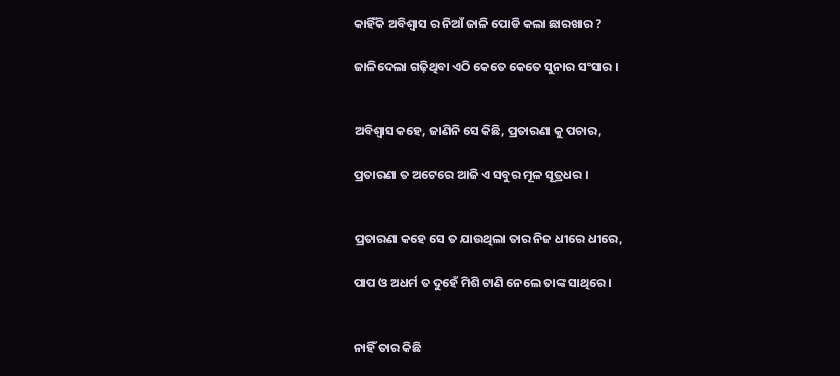କାହିଁକି ଅବିଶ୍ୱାସ ର ନିଆଁ ଜାଳି ପୋଡି କଲା ଛାରଖାର ?

ଜାଳିଦେଲା ଗଢ଼ିଥିବା ଏଠି କେତେ କେତେ ସୁନାର ସଂସାର ।


ଅବିଶ୍ୱାସ କହେ, ଜାଣିନି ସେ କିଛି, ପ୍ରତାରଣା କୁ ପଚାର,

ପ୍ରତାରଣା ତ ଅଟେରେ ଆଜି ଏ ସବୁର ମୂଳ ସୂତ୍ରଧର ।


ପ୍ରତାରଣା କହେ ସେ ତ ଯାଉଥିଲା ତାର ନିଜ ଧୀରେ ଧୀରେ,

ପାପ ଓ ଅଧର୍ମ ତ ଦୁହେଁ ମିଶି ଟାଣି ନେଲେ ତାଙ୍କ ସାଥିରେ ।


ନାହିଁ ତାର କିଛି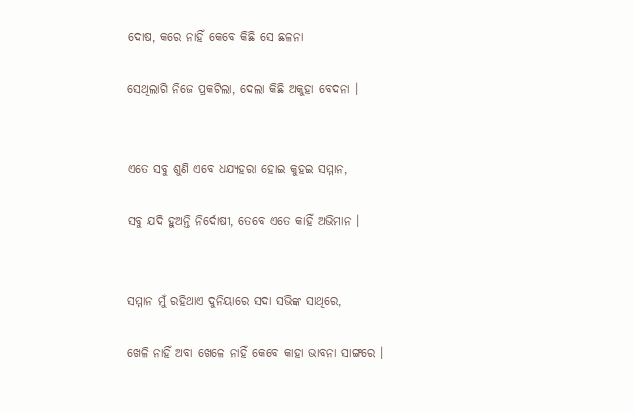ଦୋଷ, କରେ ନାହିଁ କେବେ କିଛି ସେ ଛଳନା

ସେଥିଲାଗି ନିଜେ ପ୍ରକଟିଲା, ଦେଲା କିଛି ଅକୁହା ବେଦନା ।


ଏତେ ସବୁ ଶୁଣି ଏବେ ଧଯ୍ୟହରା ହୋଇ କୁହଇ ସମ୍ମାନ,

ସବୁ ଯଦି ହୁଅନ୍ତି ନିର୍ଦୋଷୀ, ତେବେ ଏତେ କାହିଁ ଅଭିମାନ ।


ସମ୍ମାନ ମୁଁ ରହିଥାଏ ଦୁନିୟାରେ ସଦା ସଭିଙ୍କ ସାଥିରେ,

ଖେଳି ନାହିଁ ଅବା ଖେଳେ ନାହିଁ କେବେ କାହା ଭାବନା ସାଙ୍ଗରେ ।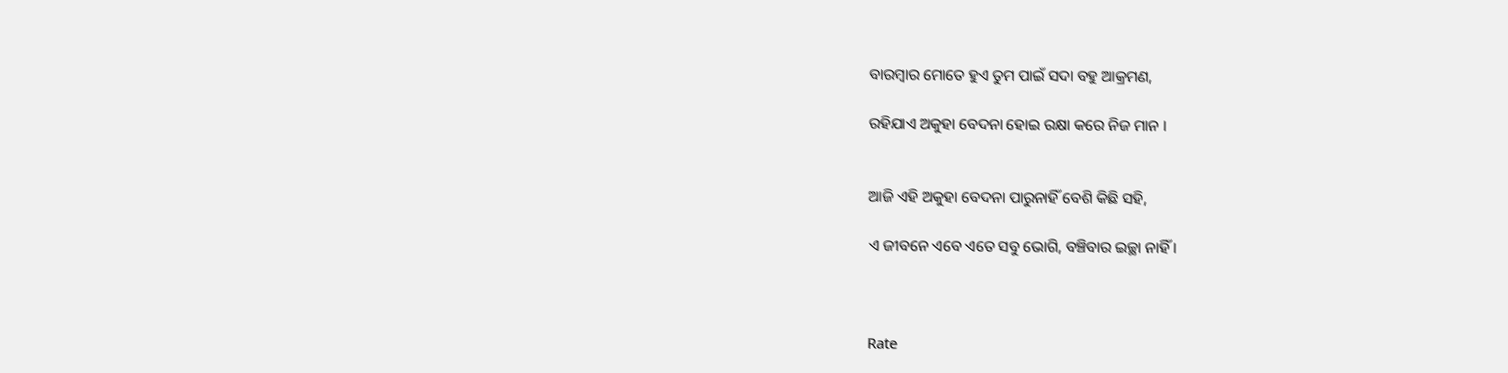ବାରମ୍ବାର ମୋତେ ହୁଏ ତୁମ ପାଇଁ ସଦା ବହୁ ଆକ୍ରମଣ,

ରହିଯାଏ ଅକୁହା ବେଦନା ହୋଇ ରକ୍ଷା କରେ ନିଜ ମାନ ।


ଆଜି ଏହି ଅକୁହା ବେଦନା ପାରୁନାହିଁ ବେଶି କିଛି ସହି,

ଏ ଜୀବନେ ଏବେ ଏତେ ସବୁ ଭୋଗି, ବଞ୍ଚିବାର ଇଚ୍ଛା ନାହିଁ ।



Rate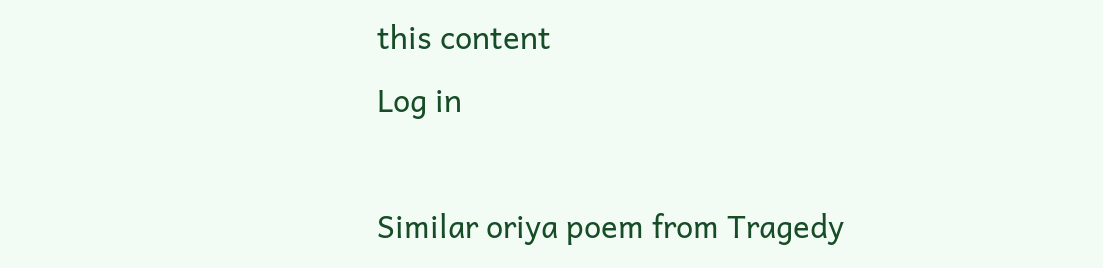this content
Log in

Similar oriya poem from Tragedy